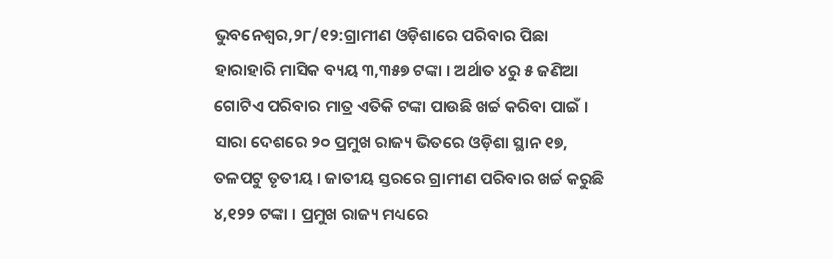ଭୁବନେଶ୍ବର,୨୮/୧୨:ଗ୍ରାମୀଣ ଓଡ଼ିଶାରେ ପରିବାର ପିଛା ହାରାହାରି ମାସିକ ବ୍ୟୟ ୩,୩୫୭ ଟଙ୍କା । ଅର୍ଥାତ ୪ରୁ ୫ ଜଣିଆ ଗୋଟିଏ ପରିବାର ମାତ୍ର ଏତିକି ଟଙ୍କା ପାଉଛି ଖର୍ଚ୍ଚ କରିବା ପାଇଁ । ସାରା ଦେଶରେ ୨୦ ପ୍ରମୁଖ ରାଜ୍ୟ ଭିତରେ ଓଡ଼ିଶା ସ୍ଥାନ ୧୭, ତଳପଟୁ ତୃତୀୟ । ଜାତୀୟ ସ୍ତରରେ ଗ୍ରାମୀଣ ପରିବାର ଖର୍ଚ୍ଚ କରୁଛି ୪,୧୨୨ ଟଙ୍କା । ପ୍ରମୁଖ ରାଜ୍ୟ ମଧ୍ୟରେ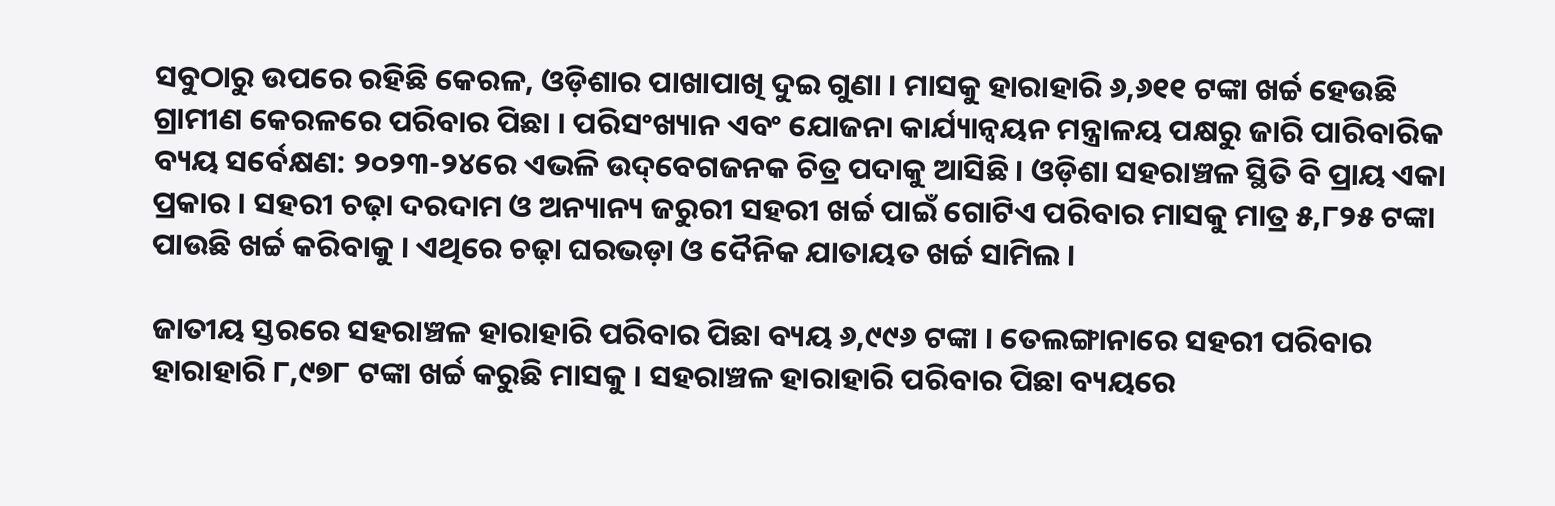ସବୁଠାରୁ ଉପରେ ରହିଛି କେରଳ, ଓଡ଼ିଶାର ପାଖାପାଖି ଦୁଇ ଗୁଣା । ମାସକୁ ହାରାହାରି ୬,୬୧୧ ଟଙ୍କା ଖର୍ଚ୍ଚ ହେଉଛି ଗ୍ରାମୀଣ କେରଳରେ ପରିବାର ପିଛା । ପରିସଂଖ୍ୟାନ ଏବଂ ଯୋଜନା କାର୍ଯ୍ୟାନ୍ୱୟନ ମନ୍ତ୍ରାଳୟ ପକ୍ଷରୁ ଜାରି ପାରିବାରିକ ବ୍ୟୟ ସର୍ବେକ୍ଷଣ: ୨୦୨୩-୨୪ରେ ଏଭଳି ଉଦ୍‌ବେଗଜନକ ଚିତ୍ର ପଦାକୁ ଆସିଛି । ଓଡ଼ିଶା ସହରାଞ୍ଚଳ ସ୍ଥିତି ବି ପ୍ରାୟ ଏକା ପ୍ରକାର । ସହରୀ ଚଢ଼ା ଦରଦାମ ଓ ଅନ୍ୟାନ୍ୟ ଜରୁରୀ ସହରୀ ଖର୍ଚ୍ଚ ପାଇଁ ଗୋଟିଏ ପରିବାର ମାସକୁ ମାତ୍ର ୫,୮୨୫ ଟଙ୍କା ପାଉଛି ଖର୍ଚ୍ଚ କରିବାକୁ । ଏଥିରେ ଚଢ଼ା ଘରଭଡ଼ା ଓ ଦୈନିକ ଯାତାୟତ ଖର୍ଚ୍ଚ ସାମିଲ ।

ଜାତୀୟ ସ୍ତରରେ ସହରାଞ୍ଚଳ ହାରାହାରି ପରିବାର ପିଛା ବ୍ୟୟ ୬,୯୯୬ ଟଙ୍କା । ତେଲଙ୍ଗାନାରେ ସହରୀ ପରିବାର ହାରାହାରି ୮,୯୭୮ ଟଙ୍କା ଖର୍ଚ୍ଚ କରୁଛି ମାସକୁ । ସହରାଞ୍ଚଳ ହାରାହାରି ପରିବାର ପିଛା ବ୍ୟୟରେ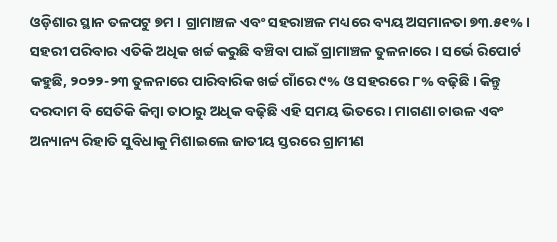ଓଡ଼ିଶାର ସ୍ଥାନ ତଳପଟୁ ୭ମ । ଗ୍ରାମାଞ୍ଚଳ ଏବଂ ସହରାଞ୍ଚଳ ମଧ୍ୟରେ ବ୍ୟୟ ଅସମାନତା ୭୩.୫୧% । ସହରୀ ପରିବାର ଏତିକି ଅଧିକ ଖର୍ଚ୍ଚ କରୁଛି ବଞ୍ଚିବା ପାଇଁ ଗ୍ରାମାଞ୍ଚଳ ତୁଳନାରେ । ସର୍ଭେ ରିପୋର୍ଟ କହୁଛି, ୨୦୨୨-୨୩ ତୁଳନାରେ ପାରିବାରିକ ଖର୍ଚ୍ଚ ଗାଁରେ ୯% ଓ ସହରରେ ୮% ବଢ଼ିଛି । କିନ୍ତୁ ଦରଦାମ ବି ସେତିକି କିମ୍ବା ତାଠାରୁ ଅଧିକ ବଢ଼ିଛି ଏହି ସମୟ ଭିତରେ । ମାଗଣା ଚାଉଳ ଏବଂ ଅନ୍ୟାନ୍ୟ ରିହାତି ସୁବିଧାକୁ ମିଶାଇଲେ ଜାତୀୟ ସ୍ତରରେ ଗ୍ରାମୀଣ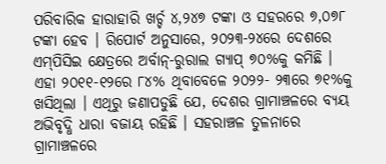ପରିବାରିକ ହାରାହାରି ଖର୍ଚ୍ଚ ୪,୨୪୭ ଟଙ୍କା ଓ ସହରରେ ୭,୦୭୮ ଟଙ୍କା ହେବ । ରିପୋର୍ଟ ଅନୁସାରେ, ୨୦୨୩-୨୪ରେ ଦେଶରେ ଏମ୍‌ପିସିଇ କ୍ଷେତ୍ରରେ ଅର୍ବାନ୍‌-ରୁରାଲ ଗ୍ୟାପ୍‌ ୭୦%କୁ କମିଛି । ଏହା ୨୦୧୧-୧୨ରେ ୮୪% ଥିବାବେଳେ ୨୦୨୨- ୨୩ରେ ୭୧%କୁ ଖସିଥିଲା । ଏଥିରୁ ଜଣାପଡୁଛି ଯେ, ଦେଶର ଗ୍ରାମାଞ୍ଚଳରେ ବ୍ୟୟ ଅଭିବୃଦ୍ଧି ଧାରା ବଜାୟ ରହିଛି । ସହରାଞ୍ଚଳ ତୁଳନାରେ ଗ୍ରାମାଞ୍ଚଳରେ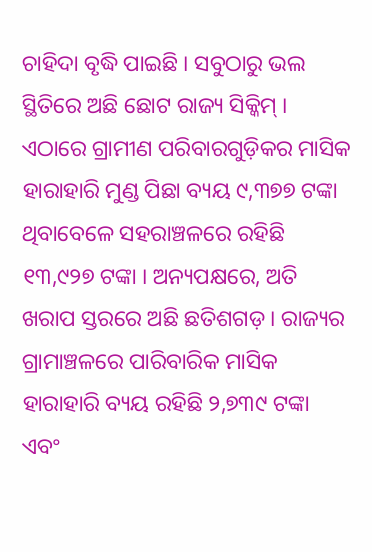ଚାହିଦା ବୃଦ୍ଧି ପାଇଛି । ସବୁଠାରୁ ଭଲ ସ୍ଥିତିରେ ଅଛି ଛୋଟ ରାଜ୍ୟ ସିକ୍କିମ୍‌ । ଏଠାରେ ଗ୍ରାମୀଣ ପରିବାରଗୁଡ଼ିକର ମାସିକ ହାରାହାରି ମୁଣ୍ଡ ପିଛା ବ୍ୟୟ ୯,୩୭୭ ଟଙ୍କା ଥିବାବେଳେ ସହରାଞ୍ଚଳରେ ରହିଛି ୧୩,୯୨୭ ଟଙ୍କା । ଅନ୍ୟପକ୍ଷରେ, ଅତି ଖରାପ ସ୍ତରରେ ଅଛି ଛତିଶଗଡ଼ । ରାଜ୍ୟର ଗ୍ରାମାଞ୍ଚଳରେ ପାରିବାରିକ ମାସିକ ହାରାହାରି ବ୍ୟୟ ରହିଛି ୨,୭୩୯ ଟଙ୍କା ଏବଂ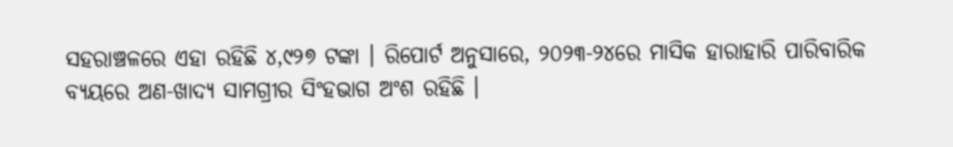ସହରାଞ୍ଚଳରେ ଏହା ରହିଛି ୪,୯୨୭ ଟଙ୍କା । ରିପୋର୍ଟ ଅନୁସାରେ, ୨୦୨୩-୨୪ରେ ମାସିକ ହାରାହାରି ପାରିବାରିକ ବ୍ୟୟରେ ଅଣ-ଖାଦ୍ୟ ସାମଗ୍ରୀର ସିଂହଭାଗ ଅଂଶ ରହିଛି ।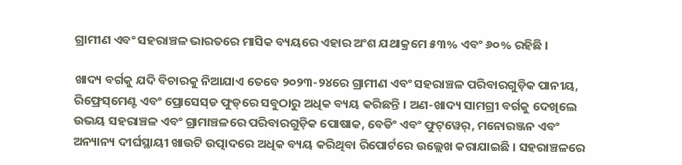ଗ୍ରାମୀଣ ଏବଂ ସହରାଞ୍ଚଳ ଭାରତରେ ମାସିକ ବ୍ୟୟରେ ଏହାର ଅଂଶ ଯଥାକ୍ରମେ ୫୩% ଏବଂ ୬୦% ରହିଛି ।

ଖାଦ୍ୟ ବର୍ଗକୁ ଯଦି ବିଚାରକୁ ନିଆଯାଏ ତେବେ ୨୦୨୩-୨୪ରେ ଗ୍ରାମୀଣ ଏବଂ ସହରାଞ୍ଚଳ ପରିବାରଗୁଡ଼ିକ ପାନୀୟ, ରିଫ୍ରେସ୍‌ମେଣ୍ଟ ଏବଂ ପ୍ରୋସେସ୍‌ଡ ଫୁଡ୍‌ରେ ସବୁଠାରୁ ଅଧିକ ବ୍ୟୟ କରିଛନ୍ତି । ଅଣ-ଖାଦ୍ୟ ସାମଗ୍ରୀ ବର୍ଗକୁ ଦେଖିଲେ ଉଭୟ ସହରାଞ୍ଚଳ ଏବଂ ଗ୍ରାମାଞ୍ଚଳରେ ପରିବାରଗୁଡ଼ିକ ପୋଷାକ, ବେଡିଂ ଏବଂ ଫୁଟ୍‌ୱେର୍‌, ମନୋରଞ୍ଜନ ଏବଂ ଅନ୍ୟାନ୍ୟ ଦୀର୍ଘସ୍ଥାୟୀ ଖାଉଟି ଉତ୍ପାଦରେ ଅଧିକ ବ୍ୟୟ କରିଥିବା ରିପୋର୍ଟରେ ଉଲ୍ଲେଖ କରାଯାଇଛି । ସହରାଞ୍ଚଳରେ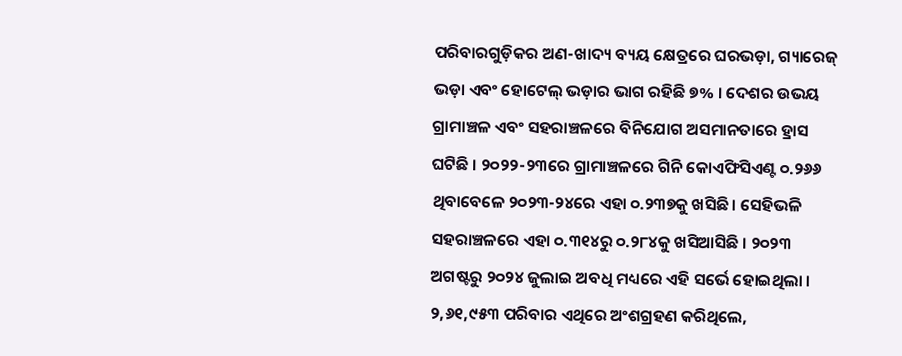ପରିବାରଗୁଡ଼ିକର ଅଣ-ଖାଦ୍ୟ ବ୍ୟୟ କ୍ଷେତ୍ରରେ ଘରଭଡ଼ା, ଗ୍ୟାରେଜ୍‌ ଭଡ଼ା ଏବଂ ହୋଟେଲ୍‌ ଭଡ଼ାର ଭାଗ ରହିଛି ୭% । ଦେଶର ଉଭୟ ଗ୍ରାମାଞ୍ଚଳ ଏବଂ ସହରାଞ୍ଚଳରେ ବିନିଯୋଗ ଅସମାନତାରେ ହ୍ରାସ ଘଟିଛି । ୨୦୨୨-୨୩ରେ ଗ୍ରାମାଞ୍ଚଳରେ ଗିନି କୋଏଫିସିଏଣ୍ଟ ୦.୨୬୬ ଥିବାବେଳେ ୨୦୨୩-୨୪ରେ ଏହା ୦.୨୩୭କୁ ଖସିଛି । ସେହିଭଳି ସହରାଞ୍ଚଳରେ ଏହା ୦.୩୧୪ରୁ ୦.୨୮୪କୁ ଖସିଆସିଛି । ୨୦୨୩ ଅଗଷ୍ଟରୁ ୨୦୨୪ ଜୁଲାଇ ଅବଧି ମଧ୍ୟରେ ଏହି ସର୍ଭେ ହୋଇଥିଲା । ୨,୬୧,୯୫୩ ପରିବାର ଏଥିରେ ଅଂଶଗ୍ରହଣ କରିଥିଲେ,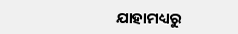ଯାହାମଧ୍ୟରୁ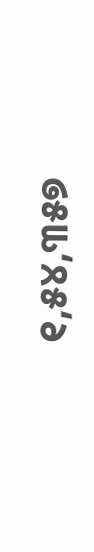୧,୫୪,୩୫୭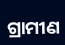ଗ୍ରାମୀଣ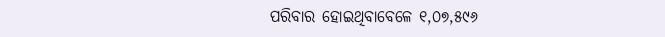ପରିବାର ହୋଇଥିବାବେଳେ ୧,୦୭,୫୯୬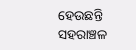ହେଉଛନ୍ତି ସହରାଞ୍ଚଳ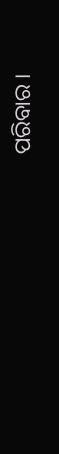ପରିବାର ।